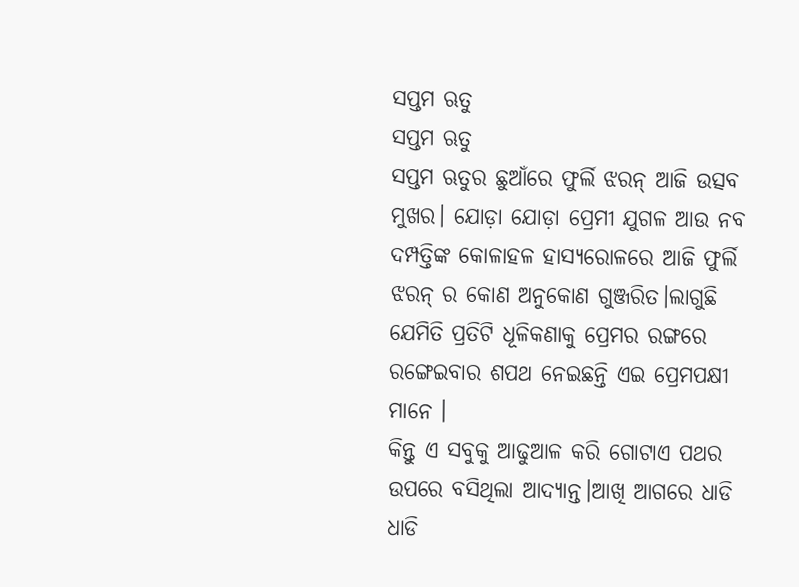ସପ୍ତମ ଋତୁ
ସପ୍ତମ ଋତୁ
ସପ୍ତମ ଋତୁର ଛୁଆଁରେ ଫୁର୍ଲି ଝରନ୍ ଆଜି ଉତ୍ସବ ମୁଖର। ଯୋଡ଼ା ଯୋଡ଼ା ପ୍ରେମୀ ଯୁଗଳ ଆଉ ନବ ଦମ୍ପତ୍ତିଙ୍କ କୋଳାହଳ ହାସ୍ୟରୋଳରେ ଆଜି ଫୁର୍ଲି ଝରନ୍ ର କୋଣ ଅନୁକୋଣ ଗୁଞ୍ଜରିତ।ଲାଗୁଛି ଯେମିତି ପ୍ରତିଟି ଧୂଳିକଣାକୁ ପ୍ରେମର ରଙ୍ଗରେ ରଙ୍ଗେଇବାର ଶପଥ ନେଇଛନ୍ତି ଏଇ ପ୍ରେମପକ୍ଷୀ ମାନେ ।
କିନ୍ତୁ ଏ ସବୁକୁ ଆଢୁଆଳ କରି ଗୋଟାଏ ପଥର ଉପରେ ବସିଥିଲା ଆଦ୍ୟାନ୍ତ।ଆଖି ଆଗରେ ଧାଡି ଧାଡି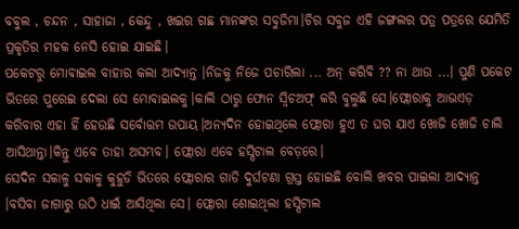ବବୁଲ , ଚନ୍ଦନ , ସାହାଜା , କେନ୍ଦୁ , ଖଇର ଗଛ ମାନଙ୍କର ସବୁଜିମା।ଚିର ସବୁଜ ଏହି ଜଙ୍ଗଲର ପତ୍ର ପତ୍ରରେ ଯେମିତି ପ୍ରକୃତିର ମହକ ନେସି ହୋଇ ଯାଇଛି।
ପକେଟରୁ ମୋବାଇଲ ବାହାର କଲା ଆଦ୍ୟାନ୍ତ ।ନିଜକୁ ନିଜେ ପଚାରିଲା ... ଅନ୍ କରିବି ?? ନା ଥାଉ ...। ପୁଣି ପକେଟ ଭିତରେ ପୁରେଇ ଦେଲା ସେ ମୋବାଇଲକୁ।କାଲି ଠାରୁ ଫୋନ ସ୍ୱିଚଅଫ୍ କରି ବୁଲୁଛି ସେ।ଫ୍ଲୋରାକୁ ଆଭଏଡ଼ କରିବାର ଏହା ହିଁ ହେଉଛି ସର୍ବୋତ୍ତମ ଉପାୟ।ଅନ୍ୟଦିନ ହୋଇଥିଲେ ଫ୍ଲୋରା ହୁଏ ତ ଘର ଯାଏ ଖୋଜି ଖୋଜି ଚାଲି ଆସିଥାନ୍ତା।କିନ୍ତୁ ଏବେ ତାହା ଅସମ୍ଭବ। ଫ୍ଲୋରା ଏବେ ହସ୍ପିଟାଲ ବେଡ଼ରେ।
ସେଦିନ ସକାଳୁ ସକାଳୁ କୁହୁଡି ଭିତରେ ଫ୍ଲୋରାର ଗାଡି ଦୁର୍ଘଟଣା ଗ୍ରସ୍ତ ହୋଇଛି ବୋଲି ଖବର ପାଇଲା ଆଦ୍ୟାନ୍ତ ।ବସିବା ଜାଗାରୁ ଉଠି ଧାଇଁ ଆସିଥିଲା ସେ। ଫ୍ଲୋରା ଶୋଇଥିଲା ହସ୍ପିଟାଲ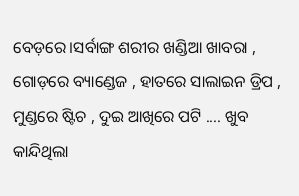ବେଡ଼ରେ।ସର୍ବାଙ୍ଗ ଶରୀର ଖଣ୍ଡିଆ ଖାବରା , ଗୋଡ଼ରେ ବ୍ୟାଣ୍ଡେଜ , ହାତରେ ସାଲାଇନ ଡ୍ରିପ , ମୁଣ୍ଡରେ ଷ୍ଟିଚ , ଦୁଇ ଆଖିରେ ପଟି .... ଖୁବ କାନ୍ଦିଥିଲା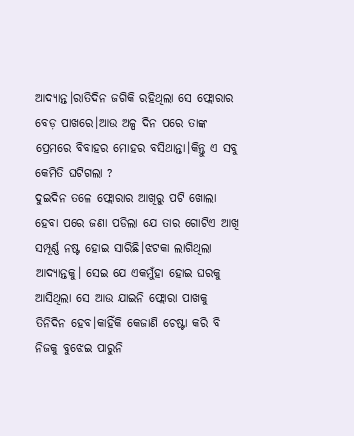ଆଦ୍ୟାନ୍ତ।ରାତିଦିନ ଜଗିକି ରହିଥିଲା ସେ ଫ୍ଲୋରାର ବେଡ଼ ପାଖରେ।ଆଉ ଅଳ୍ପ ଦିନ ପରେ ତାଙ୍କ ପ୍ରେମରେ ବିବାହର ମୋହର ବସିଥାନ୍ତା।କିନ୍ତୁ ଏ ସବୁ କେମିତି ଘଟିଗଲା ?
ଦୁଇଦିନ ତଳେ ଫ୍ଲୋରାର ଆଖିରୁ ପଟି ଖୋଲା ହେବା ପରେ ଜଣା ପଡିଲା ଯେ ତାର ଗୋଟିଏ ଆଖି ସମ୍ପୂର୍ଣ୍ଣ ନଷ୍ଟ ହୋଇ ସାରିଛି।ଝଟକା ଲାଗିଥିଲା ଆଦ୍ୟାନ୍ତକୁ। ସେଇ ଯେ ଏକମୁଁହା ହୋଇ ଘରକୁ ଆସିଥିଲା ସେ ଆଉ ଯାଇନି ଫ୍ଲୋରା ପାଖକୁ ତିନିଦିନ ହେବ।କାହିଁକି କେଜାଣି ଚେଷ୍ଟା କରି ବି ନିଜକୁ ବୁଝେଇ ପାରୁନି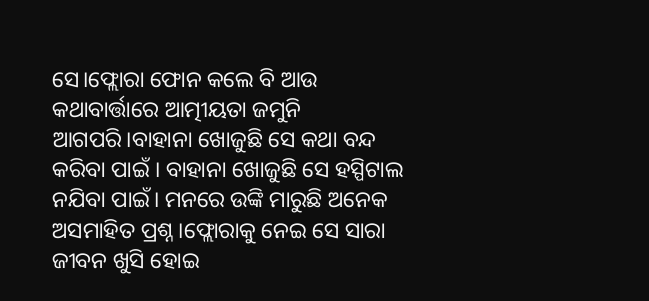ସେ।ଫ୍ଲୋରା ଫୋନ କଲେ ବି ଆଉ କଥାବାର୍ତ୍ତାରେ ଆତ୍ମୀୟତା ଜମୁନି ଆଗପରି।ବାହାନା ଖୋଜୁଛି ସେ କଥା ବନ୍ଦ କରିବା ପାଇଁ । ବାହାନା ଖୋଜୁଛି ସେ ହସ୍ପିଟାଲ ନଯିବା ପାଇଁ। ମନରେ ଉଙ୍କି ମାରୁଛି ଅନେକ ଅସମାହିତ ପ୍ରଶ୍ନ।ଫ୍ଲୋରାକୁ ନେଇ ସେ ସାରା ଜୀବନ ଖୁସି ହୋଇ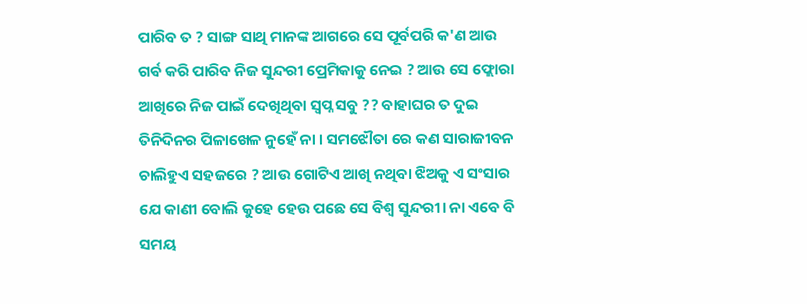ପାରିବ ତ ? ସାଙ୍ଗ ସାଥି ମାନଙ୍କ ଆଗରେ ସେ ପୂର୍ବପରି କ'ଣ ଆଉ ଗର୍ଵ କରି ପାରିବ ନିଜ ସୁନ୍ଦରୀ ପ୍ରେମିକାକୁ ନେଇ ? ଆଉ ସେ ଫ୍ଲୋରା ଆଖିରେ ନିଜ ପାଇଁ ଦେଖିଥିବା ସ୍ୱପ୍ନ ସବୁ ?? ବାହାଘର ତ ଦୁଇ ତିନିଦିନର ପିଳାଖେଳ ନୁହେଁ ନା । ସମଝୌତା ରେ କଣ ସାରାଜୀବନ ଚାଲିହୁଏ ସହଜରେ ? ଆଉ ଗୋଟିଏ ଆଖି ନଥିବା ଝିଅକୁ ଏ ସଂସାର ଯେ କାଣୀ ବୋଲି କୁହେ ହେଉ ପଛେ ସେ ବିଶ୍ୱ ସୁନ୍ଦରୀ। ନା ଏବେ ବି ସମୟ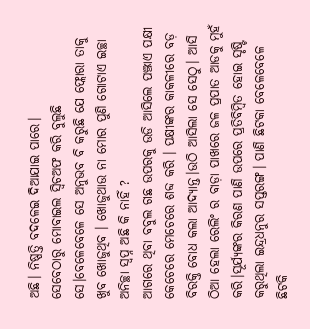ଅଛି। ନିଷ୍ପତ୍ତି ବଦଳେଇ ଦିଆଯାଇ ପାରେ।
ସେବେଠାରୁ ମୋବାଇଲ ସ୍ୱିଚଅଫ କରି ବୁଲୁଛି ସେ।ବେଳେବେଳେ ସେ ଅନୁଭବ ବି କରୁଛି ଯେ ଫ୍ଲୋରା ତାକୁ ଖୁବ ଖୋଜୁଥିବ । ଖୋଜୁଥାଉ ନା ମୋର ପୁଣି ଗୋଟାଏ ଇଚ୍ଛା ଅନିଚ୍ଛା ସ୍ୱପ୍ନ ଅଛି କି ନାହିଁ ?
ଆଗରେ ଥିବା ବବୁଲ ଗଛ ଉପରକୁ ଉଡି ଆସିଲେ ପଞ୍ଝାଏ ପକ୍ଷୀ କେଚେରେ ମେଚେରେ ଶବ୍ଦ କରି । ପକ୍ଷୀଙ୍କର କାକଳୀରେ ବଡ଼ ବିରକ୍ତି ବୋଧ କଲା ଆଦ୍ୟାନ୍ତ।ଉଠି ଆସିଲା ସେ ସେଠୁ। ଆସି ଠିଆ ହେଲା ରେଲିଂ ର ବାଡ଼ା ପାଖରେ ଜଳ ପ୍ରପାତ ଆଡକୁ ମୁହଁ କରି।ସୂର୍ଯ୍ୟଙ୍କର କିରଣ ପାଣି ଉପରେ ପ୍ରତିବିମ୍ବିତ ହୋଇ ସୃଷ୍ଟି କରୁଥିଲା ଇନ୍ଦ୍ରଧନୁର ସପ୍ତରଙ୍ଗ। ପାଣି ଛିଟକା ବେଳେବେଳେ ଛିଟକି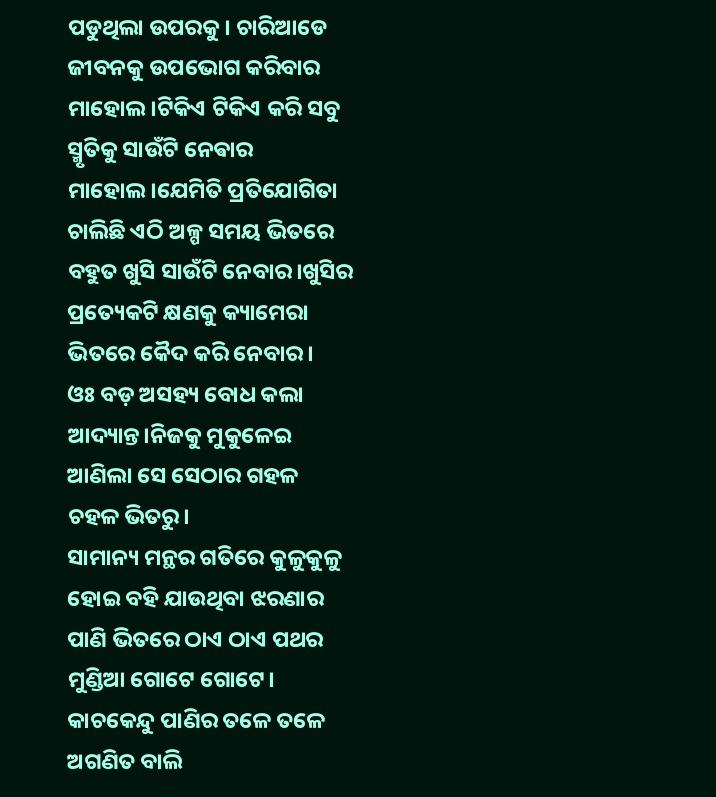ପଡୁଥିଲା ଉପରକୁ। ଚାରିଆଡେ ଜୀବନକୁ ଉପଭୋଗ କରିବାର ମାହୋଲ।ଟିକିଏ ଟିକିଏ କରି ସବୁ ସ୍ମୃତିକୁ ସାଉଁଟି ନେଵାର ମାହୋଲ।ଯେମିତି ପ୍ରତିଯୋଗିତା ଚାଲିଛି ଏଠି ଅଳ୍ପ ସମୟ ଭିତରେ ବହୁତ ଖୁସି ସାଉଁଟି ନେବାର।ଖୁସିର ପ୍ରତ୍ୟେକଟି କ୍ଷଣକୁ କ୍ୟାମେରା ଭିତରେ କୈଦ କରି ନେବାର।
ଓଃ ବଡ଼ ଅସହ୍ୟ ବୋଧ କଲା ଆଦ୍ୟାନ୍ତ।ନିଜକୁ ମୁକୁଳେଇ ଆଣିଲା ସେ ସେଠାର ଗହଳ ଚହଳ ଭିତରୁ।
ସାମାନ୍ୟ ମନ୍ଥର ଗତିରେ କୁଳୁକୁଳୁ ହୋଇ ବହି ଯାଉଥିବା ଝରଣାର ପାଣି ଭିତରେ ଠାଏ ଠାଏ ପଥର ମୁଣ୍ଡିଆ ଗୋଟେ ଗୋଟେ। କାଚକେନ୍ଦୁ ପାଣିର ତଳେ ତଳେ ଅଗଣିତ ବାଲି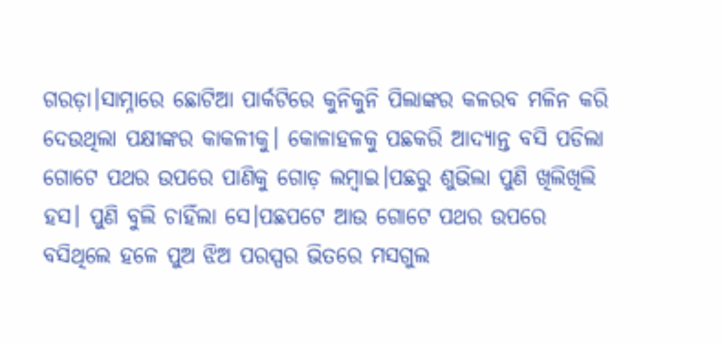ଗରଡ଼ା।ସାମ୍ନାରେ ଛୋଟିଆ ପାର୍କଟିରେ କୁନିକୁନି ପିଲାଙ୍କର କଳରବ ମଳିନ କରି ଦେଉଥିଲା ପକ୍ଷୀଙ୍କର କାକଳୀକୁ। କୋଳାହଳକୁ ପଛକରି ଆଦ୍ୟାନ୍ତ ବସି ପଡିଲା ଗୋଟେ ପଥର ଉପରେ ପାଣିକୁ ଗୋଡ଼ ଲମ୍ବାଇ।ପଛରୁ ଶୁଭିଲା ପୁଣି ଖିଲିଖିଲି ହସ। ପୁଣି ବୁଲି ଚାହିଁଲା ସେ।ପଛପଟେ ଆଉ ଗୋଟେ ପଥର ଉପରେ ବସିଥିଲେ ହଳେ ପୁଅ ଝିଅ ପରସ୍ପର ଭିତରେ ମସଗୁଲ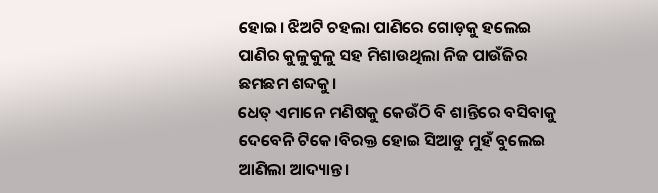ହୋଇ। ଝିଅଟି ଚହଲା ପାଣିରେ ଗୋଡ଼କୁ ହଲେଇ ପାଣିର କୁଳୁକୁଳୁ ସହ ମିଶାଉଥିଲା ନିଜ ପାଉଁଜିର ଛମଛମ ଶବ୍ଦକୁ।
ଧେତ୍ ଏମାନେ ମଣିଷକୁ କେଉଁଠି ବି ଶାନ୍ତିରେ ବସିବାକୁ ଦେବେନି ଟିକେ।ବିରକ୍ତ ହୋଇ ସିଆଡୁ ମୁହଁ ବୁଲେଇ ଆଣିଲା ଆଦ୍ୟାନ୍ତ।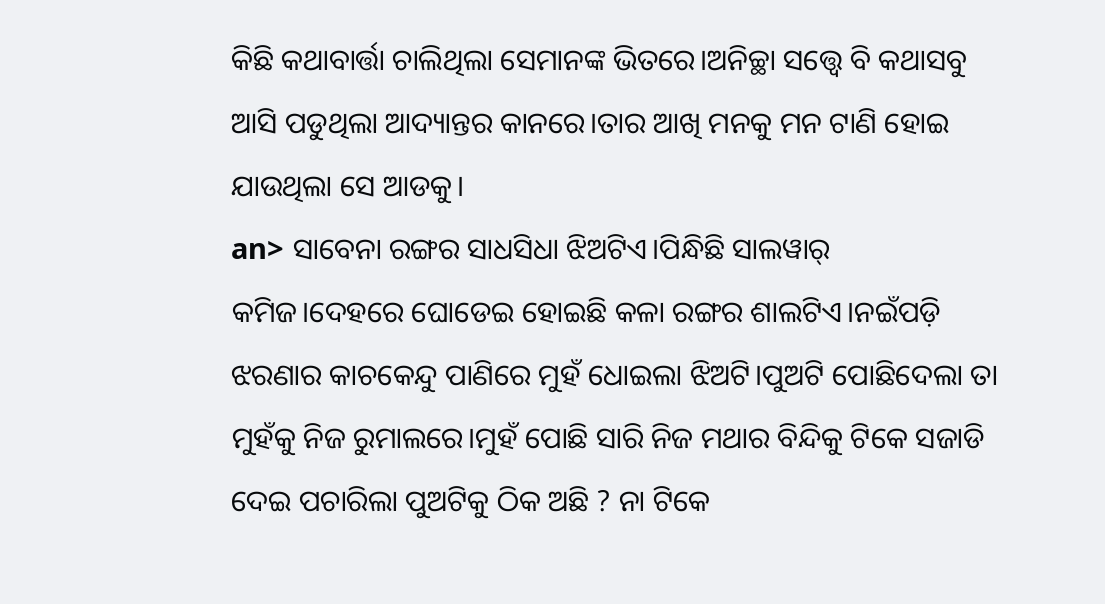କିଛି କଥାବାର୍ତ୍ତା ଚାଲିଥିଲା ସେମାନଙ୍କ ଭିତରେ।ଅନିଚ୍ଛା ସତ୍ତ୍ୱେ ବି କଥାସବୁ ଆସି ପଡୁଥିଲା ଆଦ୍ୟାନ୍ତର କାନରେ।ତାର ଆଖି ମନକୁ ମନ ଟାଣି ହୋଇ ଯାଉଥିଲା ସେ ଆଡକୁ।
an> ସାବେନା ରଙ୍ଗର ସାଧସିଧା ଝିଅଟିଏ।ପିନ୍ଧିଛି ସାଲୱାର୍ କମିଜ।ଦେହରେ ଘୋଡେଇ ହୋଇଛି କଳା ରଙ୍ଗର ଶାଲଟିଏ।ନଇଁପଡ଼ି ଝରଣାର କାଚକେନ୍ଦୁ ପାଣିରେ ମୁହଁ ଧୋଇଲା ଝିଅଟି।ପୁଅଟି ପୋଛିଦେଲା ତା ମୁହଁକୁ ନିଜ ରୁମାଲରେ।ମୁହଁ ପୋଛି ସାରି ନିଜ ମଥାର ବିନ୍ଦିକୁ ଟିକେ ସଜାଡି ଦେଇ ପଚାରିଲା ପୁଅଟିକୁ ଠିକ ଅଛି ? ନା ଟିକେ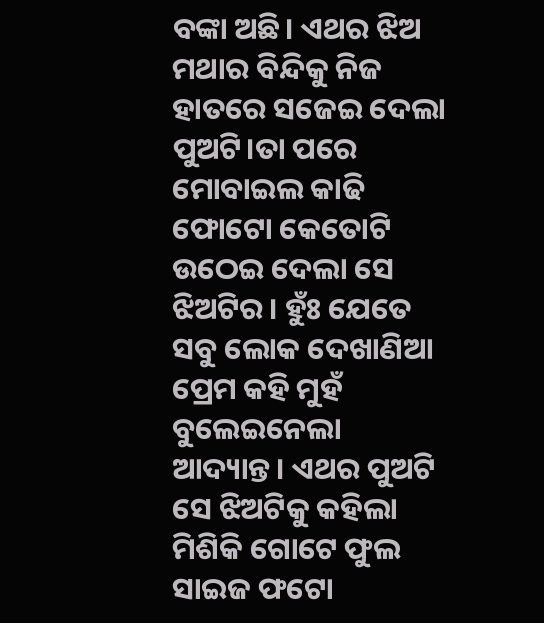ବଙ୍କା ଅଛି। ଏଥର ଝିଅ ମଥାର ବିନ୍ଦିକୁ ନିଜ ହାତରେ ସଜେଇ ଦେଲା ପୁଅଟି।ତା ପରେ ମୋବାଇଲ କାଢି ଫୋଟୋ କେତୋଟି ଉଠେଇ ଦେଲା ସେ ଝିଅଟିର। ହୁଁଃ ଯେତେ ସବୁ ଲୋକ ଦେଖାଣିଆ ପ୍ରେମ କହି ମୁହଁ ବୁଲେଇନେଲା ଆଦ୍ୟାନ୍ତ। ଏଥର ପୁଅଟି ସେ ଝିଅଟିକୁ କହିଲା ମିଶିକି ଗୋଟେ ଫୁଲ ସାଇଜ ଫଟୋ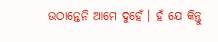ଉଠାନ୍ତେନି ଆମେ ଦୁହେଁ । ହଁ ଯେ କିନ୍ତୁ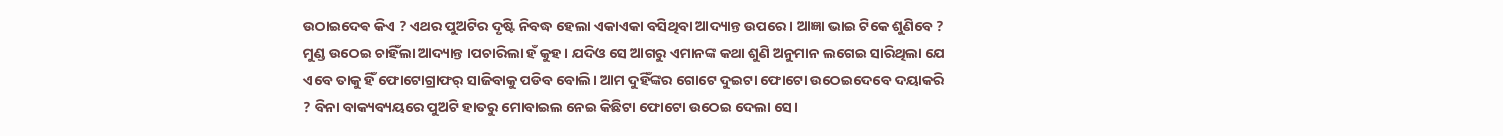ଉଠାଇଦେଵ କିଏ ? ଏଥର ପୁଅଟିର ଦୃଷ୍ଟି ନିବଦ୍ଧ ହେଲା ଏକାଏକା ବସିଥିବା ଆଦ୍ୟାନ୍ତ ଉପରେ। ଆଜ୍ଞା ଭାଇ ଟିକେ ଶୁଣିବେ ? ମୁଣ୍ଡ ଉଠେଇ ଚାହିଁଲା ଆଦ୍ୟାନ୍ତ ।ପଚାରିଲା ହଁ କୁହ। ଯଦିଓ ସେ ଆଗରୁ ଏମାନଙ୍କ କଥା ଶୁଣି ଅନୁମାନ ଲଗେଇ ସାରିଥିଲା ଯେ ଏବେ ତାକୁ ହିଁ ଫୋଟୋଗ୍ରାଫର୍ ସାଜିବାକୁ ପଡିବ ବୋଲି। ଆମ ଦୁହିଁଙ୍କର ଗୋଟେ ଦୁଇଟା ଫୋଟୋ ଉଠେଇଦେବେ ଦୟାକରି ? ବିନା ବାକ୍ୟବ୍ୟୟରେ ପୁଅଟି ହାତରୁ ମୋବାଇଲ ନେଇ କିଛିଟା ଫୋଟୋ ଉଠେଇ ଦେଲା ସେ।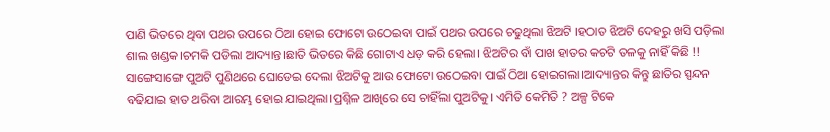ପାଣି ଭିତରେ ଥିବା ପଥର ଉପରେ ଠିଆ ହୋଇ ଫୋଟୋ ଉଠେଇବା ପାଇଁ ପଥର ଉପରେ ଚଢୁଥିଲା ଝିଅଟି ।ହଠାତ ଝିଅଟି ଦେହରୁ ଖସି ପଡ଼ିଲା ଶାଲ ଖଣ୍ଡକ।ଚମକି ପଡିଲା ଆଦ୍ୟାନ୍ତ।ଛାତି ଭିତରେ କିଛି ଗୋଟାଏ ଧଡ଼ କରି ହେଲା। ଝିଅଟିର ବାଁ ପାଖ ହାତର କଚଟି ତଳକୁ ନାହିଁ କିଛି !! ସାଙ୍ଗେସାଙ୍ଗେ ପୁଅଟି ପୁଣିଥରେ ଘୋଡେଇ ଦେଲା ଝିଅଟିକୁ ଆଉ ଫୋଟୋ ଉଠେଇବା ପାଇଁ ଠିଆ ହୋଇଗଲା।ଆଦ୍ୟାନ୍ତର କିନ୍ତୁ ଛାତିର ସ୍ପନ୍ଦନ ବଢିଯାଇ ହାତ ଥରିବା ଆରମ୍ଭ ହୋଇ ଯାଇଥିଲା।ପ୍ରଶ୍ନିଳ ଆଖିରେ ସେ ଚାହିଁଲା ପୁଅଟିକୁ। ଏମିତି କେମିତି ? ଅଳ୍ପ ଟିକେ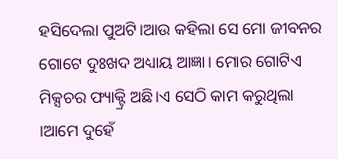ହସିଦେଲା ପୁଅଟି।ଆଉ କହିଲା ସେ ମୋ ଜୀବନର ଗୋଟେ ଦୁଃଖଦ ଅଧ୍ୟାୟ ଆଜ୍ଞା। ମୋର ଗୋଟିଏ ମିକ୍ସଚର ଫ୍ୟାକ୍ଟ୍ରି ଅଛି।ଏ ସେଠି କାମ କରୁଥିଲା ।ଆମେ ଦୁହେଁ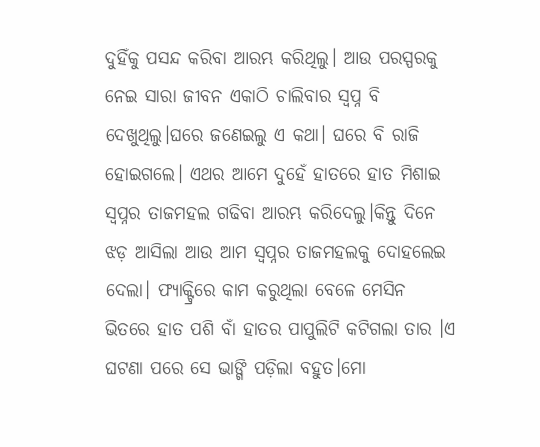ଦୁହିଁକୁ ପସନ୍ଦ କରିବା ଆରମ୍ଭ କରିଥିଲୁ। ଆଉ ପରସ୍ପରକୁ ନେଇ ସାରା ଜୀବନ ଏକାଠି ଚାଲିବାର ସ୍ୱପ୍ନ ବି ଦେଖୁଥିଲୁ।ଘରେ ଜଣେଇଲୁ ଏ କଥା। ଘରେ ବି ରାଜି ହୋଇଗଲେ। ଏଥର ଆମେ ଦୁହେଁ ହାତରେ ହାତ ମିଶାଇ ସ୍ବପ୍ନର ତାଜମହଲ ଗଢିବା ଆରମ୍ଭ କରିଦେଲୁ।କିନ୍ତୁ ଦିନେ ଝଡ଼ ଆସିଲା ଆଉ ଆମ ସ୍ବପ୍ନର ତାଜମହଲକୁ ଦୋହଲେଇ ଦେଲା। ଫ୍ୟାକ୍ଟ୍ରିରେ କାମ କରୁଥିଲା ବେଳେ ମେସିନ ଭିତରେ ହାତ ପଶି ବାଁ ହାତର ପାପୁଲିଟି କଟିଗଲା ତାର ।ଏ ଘଟଣା ପରେ ସେ ଭାଙ୍ଗି ପଡ଼ିଲା ବହୁତ।ମୋ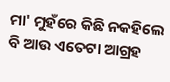ମା' ମୁହଁରେ କିଛି ନକହିଲେ ବି ଆଉ ଏତେଟା ଆଗ୍ରହ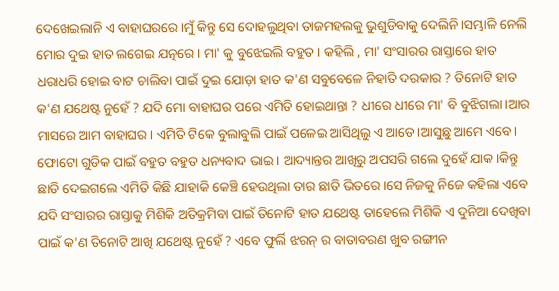ଦେଖେଇଲାନି ଏ ବାହାଘରରେ।ମୁଁ କିନ୍ତୁ ସେ ଦୋହଲୁଥିବା ତାଜମହଲକୁ ଭୁଶୁଡିବାକୁ ଦେଲିନି।ସମ୍ଭାଳି ନେଲି ମୋର ଦୁଇ ହାତ ଲଗେଇ ଯତ୍ନରେ। ମା' କୁ ବୁଝେଇଲି ବହୁତ । କହିଲି , ମା' ସଂସାରର ରାସ୍ତାରେ ହାତ ଧରାଧରି ହୋଇ ବାଟ ଚାଲିବା ପାଇଁ ଦୁଇ ଯୋଡ଼ା ହାତ କ'ଣ ସବୁବେଳେ ନିହାତି ଦରକାର ? ତିନୋଟି ହାତ କ'ଣ ଯଥେଷ୍ଟ ନୁହେଁ ? ଯଦି ମୋ ବାହାଘର ପରେ ଏମିତି ହୋଇଥାନ୍ତା ? ଧୀରେ ଧୀରେ ମା' ବି ବୁଝିଗଲା।ଆର ମାସରେ ଆମ ବାହାଘର। ଏମିତି ଟିକେ ବୁଲାବୁଲି ପାଇଁ ପଳେଇ ଆସିଥିଲୁ ଏ ଆଡେ।ଆସୁଛୁ ଆମେ ଏବେ। ଫୋଟୋ ଗୁଡିକ ପାଇଁ ବହୁତ ବହୁତ ଧନ୍ୟବାଦ ଭାଇ। ଆଦ୍ୟାନ୍ତର ଆଖିରୁ ଅପସରି ଗଲେ ଦୁହେଁ ଯାକ।କିନ୍ତୁ ଛାଡି ଦେଇଗଲେ ଏମିତି କିଛି ଯାହାକି କେଞ୍ଚି ହେଉଥିଲା ତାର ଛାତି ଭିତରେ।ସେ ନିଜକୁ ନିଜେ କହିଲା ଏବେ ଯଦି ସଂସାରର ରାସ୍ତାକୁ ମିଶିକି ଅତିକ୍ରମିବା ପାଇଁ ତିନୋଟି ହାତ ଯଥେଷ୍ଟ ତାହେଲେ ମିଶିକି ଏ ଦୁନିଆ ଦେଖିବା ପାଇଁ କ'ଣ ତିନୋଟି ଆଖି ଯଥେଷ୍ଟ ନୁହେଁ ? ଏବେ ଫୁର୍ଲି ଝରନ୍ ର ବାତାବରଣ ଖୁବ ରଙ୍ଗୀନ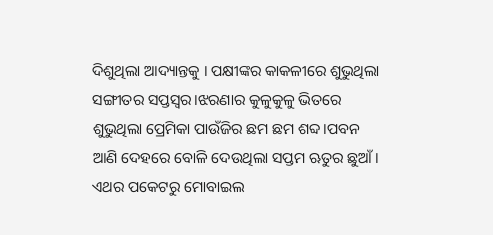ଦିଶୁଥିଲା ଆଦ୍ୟାନ୍ତକୁ । ପକ୍ଷୀଙ୍କର କାକଳୀରେ ଶୁଭୁଥିଲା ସଙ୍ଗୀତର ସପ୍ତସ୍ୱର।ଝରଣାର କୁଳୁକୁଳୁ ଭିତରେ ଶୁଭୁଥିଲା ପ୍ରେମିକା ପାଉଁଜିର ଛମ ଛମ ଶବ୍ଦ।ପବନ ଆଣି ଦେହରେ ବୋଳି ଦେଉଥିଲା ସପ୍ତମ ଋତୁର ଛୁଆଁ। ଏଥର ପକେଟରୁ ମୋବାଇଲ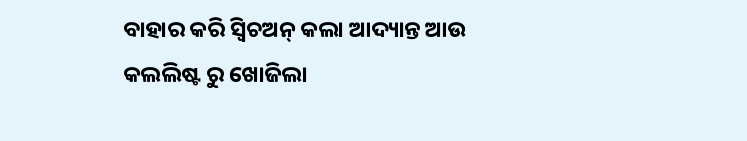ବାହାର କରି ସ୍ୱିଚଅନ୍ କଲା ଆଦ୍ୟାନ୍ତ ଆଉ କଲଲିଷ୍ଟ ରୁ ଖୋଜିଲା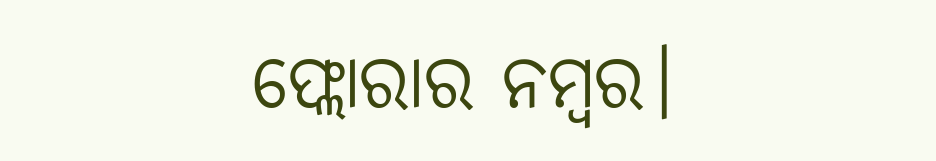ଫ୍ଲୋରାର ନମ୍ବର।